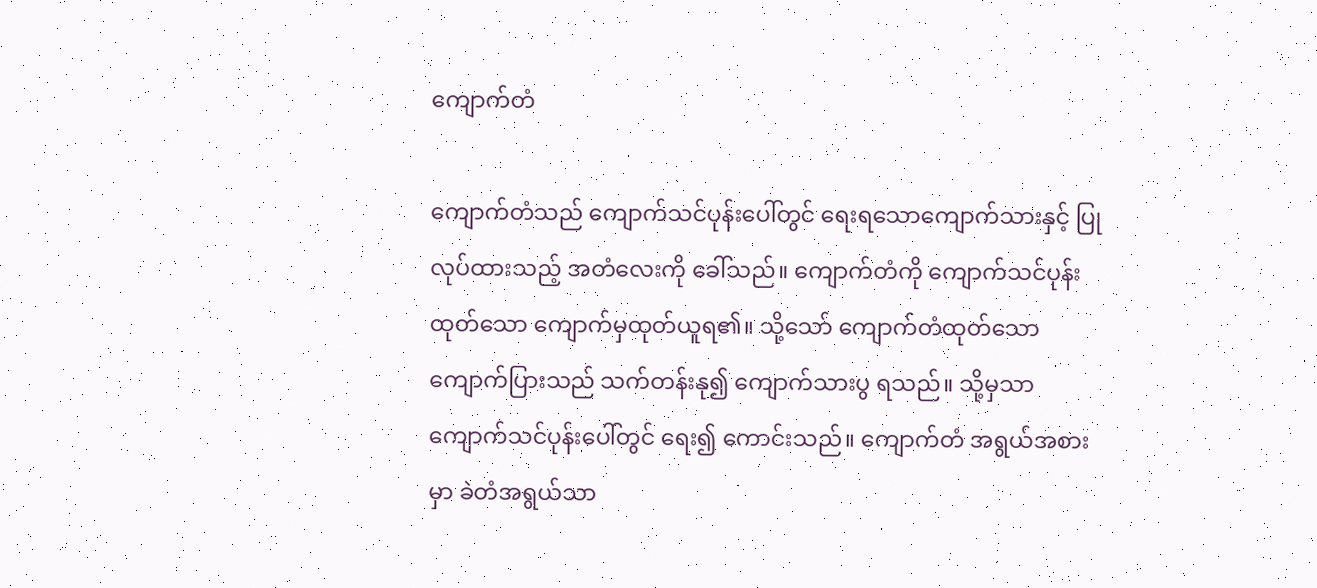ကျောက်တံ

ကျောက်တံသည် ကျောက်သင်ပုန်းပေါ်တွင် ရေးရသောကျောက်သားနှင့် ပြုလုပ်ထားသည့် အတံလေးကို ခေါ်သည်။ ကျောက်တံကို ကျောက်သင်ပုန်းထုတ်သော ကျောက်မှထုတ်ယူရ၏။ သို့သော် ကျောက်တံထုတ်သော ကျောက်ပြားသည် သက်တန်းနု၍ ကျောက်သားပွ ရသည်။ သို့မှသာ ကျောက်သင်ပုန်းပေါ်တွင် ရေး၍ ကောင်းသည်။ ကျောက်တံ အရွယ်အစားမှာ ခဲတံအရွယ်သာ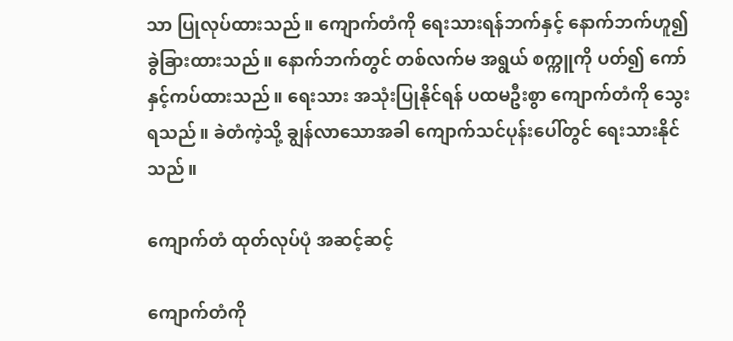သာ ပြုလုပ်ထားသည်။ ကျောက်တံကို ရေးသားရန်ဘက်နှင့် နောက်ဘက်ဟူ၍ ခွဲခြားထားသည်။ နောက်ဘက်တွင် တစ်လက်မ အရွယ် စက္ကူကို ပတ်၍ ကော်နှင့်ကပ်ထားသည်။ ရေးသား အသုံးပြုနိုင်ရန် ပထမဦးစွာ ကျောက်တံကို သွေးရသည်။ ခဲတံကဲ့သို့ ချွန်လာသောအခါ ကျောက်သင်ပုန်းပေါ်တွင် ရေးသားနိုင်သည်။

ကျောက်တံ ထုတ်လုပ်ပုံ အဆင့်ဆင့်

ကျောက်တံကို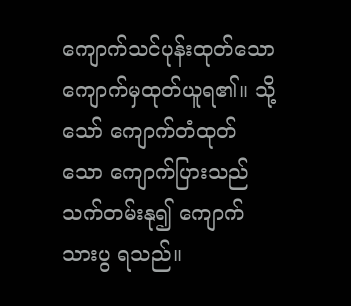ကျောက်သင်ပုန်းထုတ်သော ကျောက်မှထုတ်ယူရ၏။ သို့သော် ကျောက်တံထုတ်သော ကျောက်ပြားသည် သက်တမ်းနု၍ ကျောက်သားပွ ရသည်။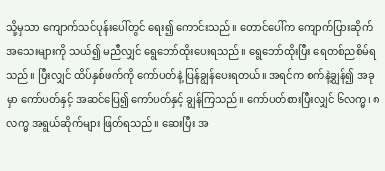သို့မှသာ ကျောက်သင်ပုန်းပေါ်တွင် ရေး၍ ကောင်းသည်။ တောင်ပေါ်က ကျောက်ပြားဆိုက် အသေးများကို သယ်၍ မညီလျှင် ရွေဘော်ထိုးပေးရသည်။ ရွေဘော်ထိုးပြီး ရေတစ်ညစိမ်ရသည်။ ပြီးလျှင် ထိပ်နှစ်ဖက်ကို ကော်ပတ်နဲ့ ပြန်ချွန်ပေးရတယ်။ အရင်က စက်နဲ့ချွန်၍ အခုမှာ ကော်ပတ်နှင့် အဆင်ပြေ၍ ကော်ပတ်နှင့် ချွန်ကြသည်။ ကော်ပတ်စားပြီးလျှင် ၆လက္မ၊ ၈လက္မ အရွယ်ဆိုက်များ ဖြတ်ရသည်။ ဆေးပြီး အ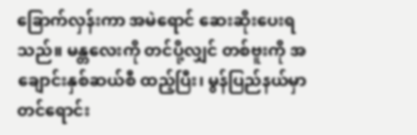ခြောက်လှန်းကာ အမဲရောင် ဆေးဆိုးပေးရသည်။ မန္တလေးကို တင်ပို့လျှင် တစ်ဗူးကို အချောင်းနှစ်ဆယ်စီ ထည့်ပြီး၊ မွန်ပြည်နယ်မှာ တင်ရောင်း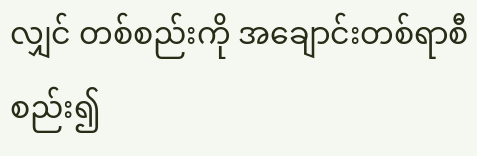လျှင် တစ်စည်းကို အချောင်းတစ်ရာစီ စည်း၍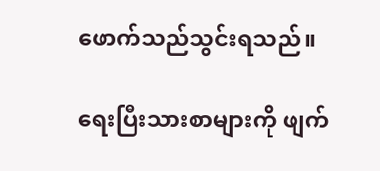ဖောက်သည်သွင်းရသည်။

ရေးပြီးသားစာများကို ဖျက်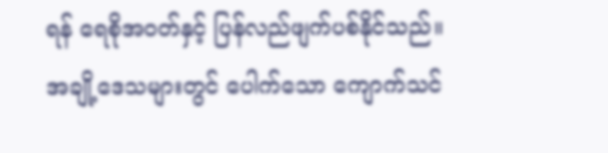ရန် ရေစိုအဝတ်နှင့် ပြန်လည်ဖျက်ပစ်နိုင်သည်။ အချို့ဒေသများတွင် ပေါက်သော ကျောက်သင်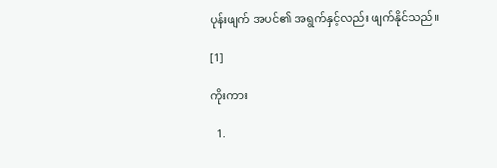ပုန်းဖျက် အပင်၏ အရွက်နှင့်လည်း ဖျက်နိုင်သည်။

[1]

ကိုးကား

  1.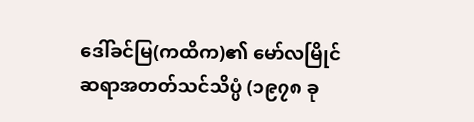ဒေါ်ခင်မြ(ကထိက)၏ မော်လမြိုင် ဆရာအတတ်သင်သိပ္ပံ (၁၉၇၈ ခု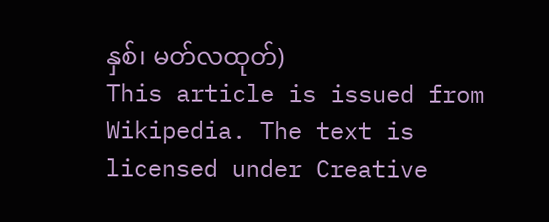နှစ်၊ မတ်လထုတ်)
This article is issued from Wikipedia. The text is licensed under Creative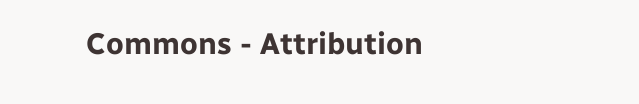Commons - Attribution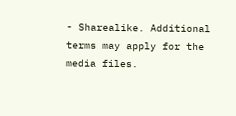- Sharealike. Additional terms may apply for the media files.